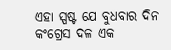ଏହା ସ୍ପଷ୍ଟ ଯେ ବୁଧବାର ଦିନ କଂଗ୍ରେସ ଦଳ ଏକ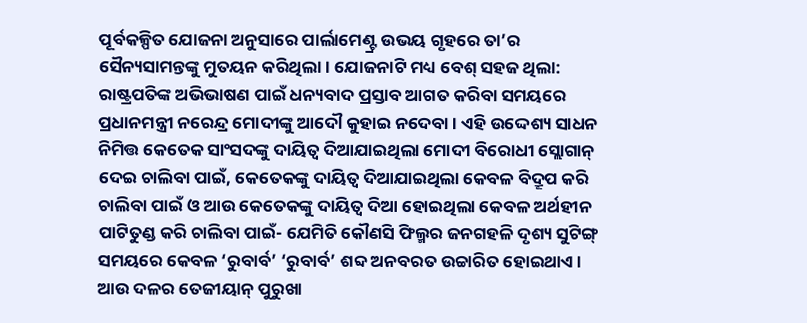ପୂର୍ବକଳ୍ପିତ ଯୋଜନା ଅନୁସାରେ ପାର୍ଲାମେଣ୍ଟ୍ର ଉଭୟ ଗୃହରେ ତା’ର ସୈନ୍ୟସାମନ୍ତଙ୍କୁ ମୁତୟନ କରିଥିଲା। ଯୋଜନାଟି ମଧ୍ୟ ବେଶ୍ ସହଜ ଥିଲା: ରାଷ୍ଟ୍ରପତିଙ୍କ ଅଭିଭାଷଣ ପାଇଁ ଧନ୍ୟବାଦ ପ୍ରସ୍ତାବ ଆଗତ କରିବା ସମୟରେ ପ୍ରଧାନମନ୍ତ୍ରୀ ନରେନ୍ଦ୍ର ମୋଦୀଙ୍କୁ ଆଦୌ କୁହାଇ ନଦେବା। ଏହି ଉଦ୍ଦେଶ୍ୟ ସାଧନ ନିମିତ୍ତ କେତେକ ସାଂସଦଙ୍କୁ ଦାୟିତ୍ୱ ଦିଆଯାଇଥିଲା ମୋଦୀ ବିରୋଧୀ ସ୍ଲୋଗାନ୍ ଦେଇ ଚାଲିବା ପାଇଁ, କେତେକଙ୍କୁ ଦାୟିତ୍ୱ ଦିଆଯାଇଥିଲା କେବଳ ବିଦ୍ରୂପ କରି ଚାଲିବା ପାଇଁ ଓ ଆଉ କେତେକଙ୍କୁ ଦାୟିତ୍ୱ ଦିଆ ହୋଇଥିଲା କେବଳ ଅର୍ଥହୀନ ପାଟିତୁଣ୍ଡ କରି ଚାଲିବା ପାଇଁ- ଯେମିତି କୌଣସି ଫିଲ୍ମର ଜନଗହଳି ଦୃଶ୍ୟ ସୁଟିଙ୍ଗ୍ ସମୟରେ କେବଳ ‘ରୁବାର୍ବ’ ‘ରୁବାର୍ବ’ ଶବ୍ଦ ଅନବରତ ଉଚ୍ଚାରିତ ହୋଇଥାଏ। ଆଉ ଦଳର ତେଜୀୟାନ୍ ପୁରୁଖା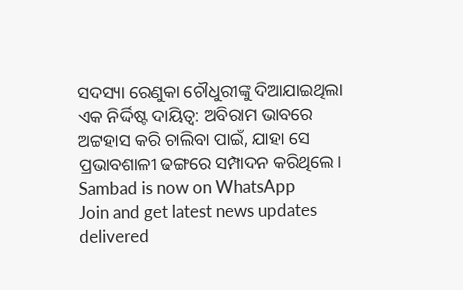ସଦସ୍ୟା ରେଣୁକା ଚୌଧୁରୀଙ୍କୁ ଦିଆଯାଇଥିଲା ଏକ ନିର୍ଦ୍ଦିଷ୍ଟ ଦାୟିତ୍ୱ: ଅବିରାମ ଭାବରେ ଅଟ୍ଟହାସ କରି ଚାଲିବା ପାଇଁ, ଯାହା ସେ ପ୍ରଭାବଶାଳୀ ଢଙ୍ଗରେ ସମ୍ପାଦନ କରିଥିଲେ।
Sambad is now on WhatsApp
Join and get latest news updates delivered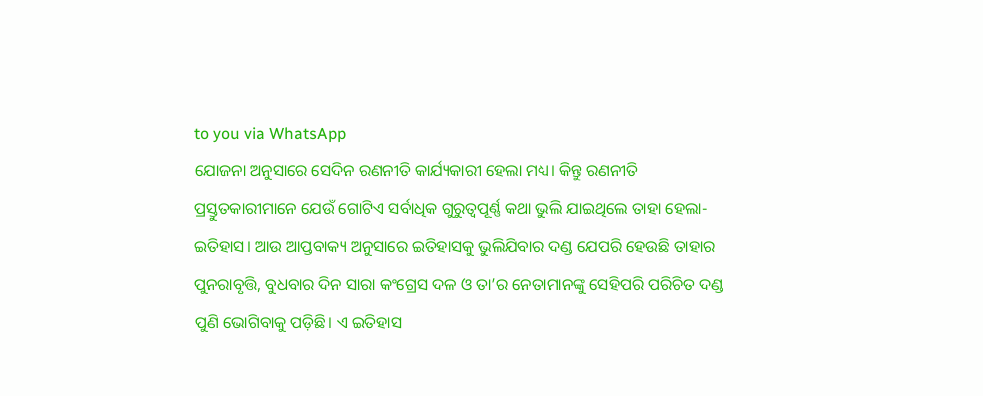to you via WhatsApp
ଯୋଜନା ଅନୁସାରେ ସେଦିନ ରଣନୀତି କାର୍ଯ୍ୟକାରୀ ହେଲା ମଧ୍ୟ। କିନ୍ତୁ ରଣନୀତି ପ୍ରସ୍ତୁତକାରୀମାନେ ଯେଉଁ ଗୋଟିଏ ସର୍ବାଧିକ ଗୁରୁତ୍ୱପୂର୍ଣ୍ଣ କଥା ଭୁଲି ଯାଇଥିଲେ ତାହା ହେଲା- ଇତିହାସ। ଆଉ ଆପ୍ତବାକ୍ୟ ଅନୁସାରେ ଇତିହାସକୁ ଭୁଲିଯିବାର ଦଣ୍ଡ ଯେପରି ହେଉଛି ତାହାର ପୁନରାବୃତ୍ତି, ବୁଧବାର ଦିନ ସାରା କଂଗ୍ରେସ ଦଳ ଓ ତା’ର ନେତାମାନଙ୍କୁ ସେହିପରି ପରିଚିତ ଦଣ୍ଡ ପୁଣି ଭୋଗିବାକୁ ପଡ଼ିଛି। ଏ ଇତିହାସ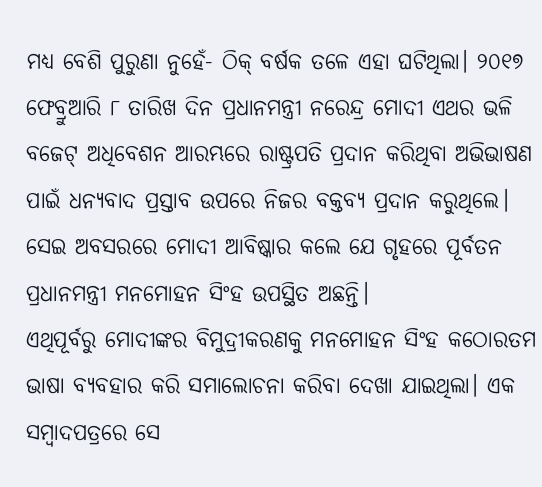ମଧ୍ୟ ବେଶି ପୁରୁଣା ନୁହେଁ- ଠିକ୍ ବର୍ଷକ ତଳେ ଏହା ଘଟିଥିଲା। ୨୦୧୭ ଫେବ୍ରୁଆରି ୮ ତାରିଖ ଦିନ ପ୍ରଧାନମନ୍ତ୍ରୀ ନରେନ୍ଦ୍ର ମୋଦୀ ଏଥର ଭଳି ବଜେଟ୍ ଅଧିବେଶନ ଆରମ୍ଭରେ ରାଷ୍ଟ୍ରପତି ପ୍ରଦାନ କରିଥିବା ଅଭିଭାଷଣ ପାଇଁ ଧନ୍ୟବାଦ ପ୍ରସ୍ତାବ ଉପରେ ନିଜର ବକ୍ତବ୍ୟ ପ୍ରଦାନ କରୁଥିଲେ। ସେଇ ଅବସରରେ ମୋଦୀ ଆବିଷ୍କାର କଲେ ଯେ ଗୃହରେ ପୂର୍ବତନ ପ୍ରଧାନମନ୍ତ୍ରୀ ମନମୋହନ ସିଂହ ଉପସ୍ଥିତ ଅଛନ୍ତି।
ଏଥିପୂର୍ବରୁ ମୋଦୀଙ୍କର ବିମୁଦ୍ରୀକରଣକୁ ମନମୋହନ ସିଂହ କଠୋରତମ ଭାଷା ବ୍ୟବହାର କରି ସମାଲୋଚନା କରିବା ଦେଖା ଯାଇଥିଲା। ଏକ ସମ୍ବାଦପତ୍ରରେ ସେ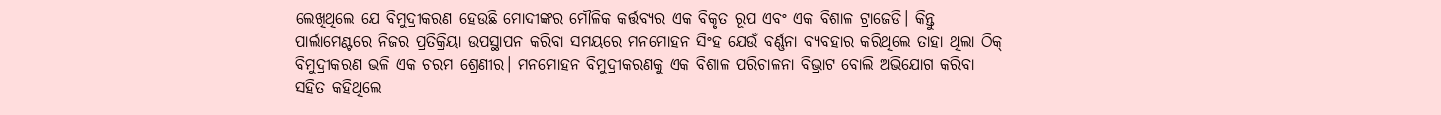ଲେଖିଥିଲେ ଯେ ବିମୁଦ୍ରୀକରଣ ହେଉଛି ମୋଦୀଙ୍କର ମୌଳିକ କର୍ତ୍ତବ୍ୟର ଏକ ବିକୃତ ରୂପ ଏବଂ ଏକ ବିଶାଳ ଟ୍ରାଜେଡି। କିନ୍ତୁ ପାର୍ଲାମେଣ୍ଟରେ ନିଜର ପ୍ରତିକ୍ରିୟା ଉପସ୍ଥାପନ କରିବା ସମୟରେ ମନମୋହନ ସିଂହ ଯେଉଁ ବର୍ଣ୍ଣନା ବ୍ୟବହାର କରିଥିଲେ ତାହା ଥିଲା ଠିକ୍ ବିମୁଦ୍ରୀକରଣ ଭଳି ଏକ ଚରମ ଶ୍ରେଣୀର। ମନମୋହନ ବିମୁଦ୍ରୀକରଣକୁ ଏକ ବିଶାଳ ପରିଚାଳନା ବିଭ୍ରାଟ ବୋଲି ଅଭିଯୋଗ କରିବା ସହିତ କହିଥିଲେ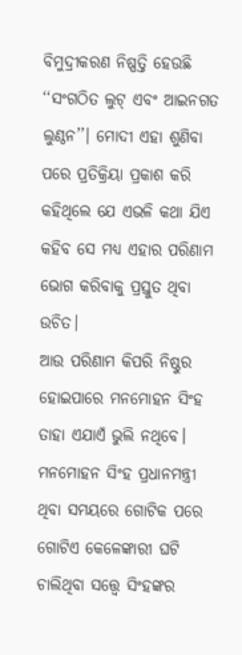ବିମୁଦ୍ରୀକରଣ ନିଷ୍ପତ୍ତି ହେଉଛି ‘‘ସଂଗଠିତ ଲୁଟ୍ ଏବଂ ଆଇନଗତ ଲୁଣ୍ଠନ’’। ମୋଦୀ ଏହା ଶୁଣିବା ପରେ ପ୍ରତିକ୍ରିୟା ପ୍ରକାଶ କରି କହିଥିଲେ ଯେ ଏଭଳି କଥା ଯିଏ କହିବ ସେ ମଧ୍ୟ ଏହାର ପରିଣାମ ଭୋଗ କରିବାକୁ ପ୍ରସ୍ତୁତ ଥିବା ଉଚିତ।
ଆଉ ପରିଣାମ କିପରି ନିଷ୍ଠୁର ହୋଇପାରେ ମନମୋହନ ସିଂହ ତାହା ଏଯାଏଁ ଭୁଲି ନଥିବେ। ମନମୋହନ ସିଂହ ପ୍ରଧାନମନ୍ତ୍ରୀ ଥିବା ସମୟରେ ଗୋଟିକ ପରେ ଗୋଟିଏ କେଳେଙ୍କାରୀ ଘଟି ଚାଲିଥିବା ସତ୍ତ୍ୱେ ସିଂହଙ୍କର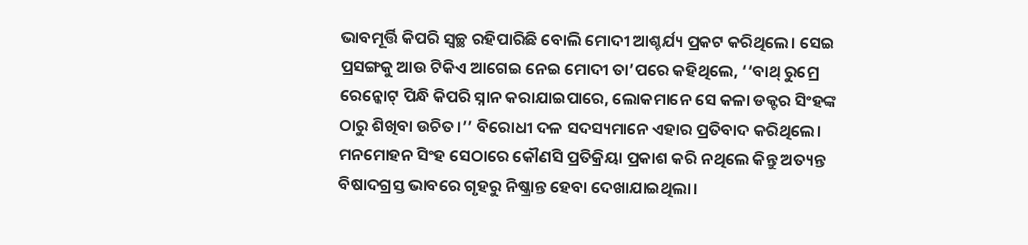ଭାବମୂର୍ତ୍ତି କିପରି ସ୍ୱଚ୍ଛ ରହିପାରିଛି ବୋଲି ମୋଦୀ ଆଶ୍ଚର୍ଯ୍ୟ ପ୍ରକଟ କରିଥିଲେ। ସେଇ ପ୍ରସଙ୍ଗକୁ ଆଉ ଟିକିଏ ଆଗେଇ ନେଇ ମୋଦୀ ତା’ପରେ କହିଥିଲେ, ‘‘ବାଥ୍ ରୁମ୍ରେ ରେନ୍କୋଟ୍ ପିନ୍ଧି କିପରି ସ୍ନାନ କରାଯାଇପାରେ, ଲୋକମାନେ ସେ କଳା ଡକ୍ଟର ସିଂହଙ୍କ ଠାରୁ ଶିଖିବା ଉଚିତ।’’ ବିରୋଧୀ ଦଳ ସଦସ୍ୟମାନେ ଏହାର ପ୍ରତିବାଦ କରିଥିଲେ। ମନମୋହନ ସିଂହ ସେଠାରେ କୌଣସି ପ୍ରତିକ୍ରିୟା ପ୍ରକାଶ କରି ନଥିଲେ କିନ୍ତୁ ଅତ୍ୟନ୍ତ ବିଷାଦଗ୍ରସ୍ତ ଭାବରେ ଗୃହରୁ ନିଷ୍କ୍ରାନ୍ତ ହେବା ଦେଖାଯାଇଥିଲା।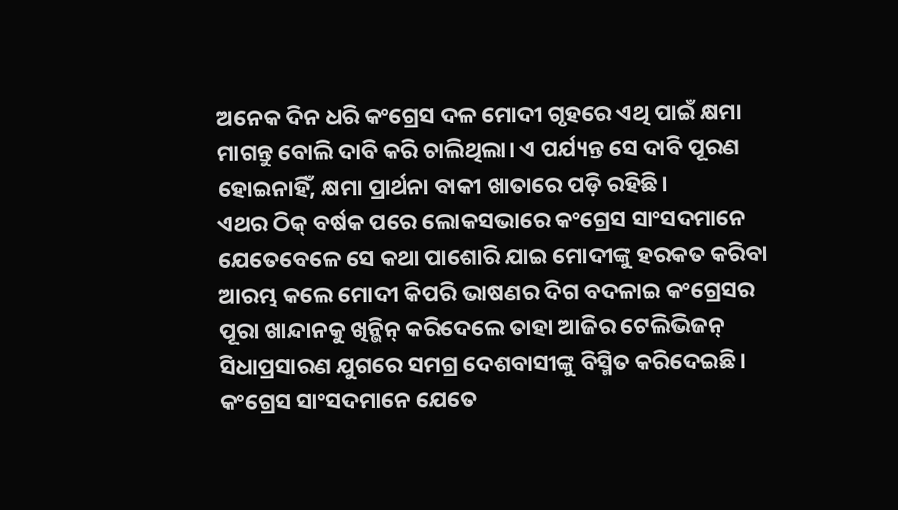ଅନେକ ଦିନ ଧରି କଂଗ୍ରେସ ଦଳ ମୋଦୀ ଗୃହରେ ଏଥି ପାଇଁ କ୍ଷମା ମାଗନ୍ତୁ ବୋଲି ଦାବି କରି ଚାଲିଥିଲା। ଏ ପର୍ଯ୍ୟନ୍ତ ସେ ଦାବି ପୂରଣ ହୋଇନାହିଁ, କ୍ଷମା ପ୍ରାର୍ଥନା ବାକୀ ଖାତାରେ ପଡ଼ି ରହିଛି।
ଏଥର ଠିକ୍ ବର୍ଷକ ପରେ ଲୋକସଭାରେ କଂଗ୍ରେସ ସାଂସଦମାନେ ଯେତେବେଳେ ସେ କଥା ପାଶୋରି ଯାଇ ମୋଦୀଙ୍କୁ ହରକତ କରିବା ଆରମ୍ଭ କଲେ ମୋଦୀ କିପରି ଭାଷଣର ଦିଗ ବଦଳାଇ କଂଗ୍ରେସର ପୂରା ଖାନ୍ଦାନକୁ ଖିନ୍ଭିନ୍ କରିଦେଲେ ତାହା ଆଜିର ଟେଲିଭିଜନ୍ ସିଧାପ୍ରସାରଣ ଯୁଗରେ ସମଗ୍ର ଦେଶବାସୀଙ୍କୁ ବିସ୍ମିତ କରିଦେଇଛି। କଂଗ୍ରେସ ସାଂସଦମାନେ ଯେତେ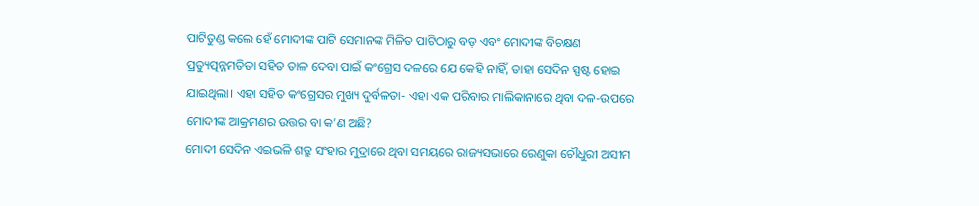ପାଟିତୁଣ୍ଡ କଲେ ହେଁ ମୋଦୀଙ୍କ ପାଟି ସେମାନଙ୍କ ମିଳିତ ପାଟିଠାରୁ ବଡ଼ ଏବଂ ମୋଦୀଙ୍କ ବିଚକ୍ଷଣ ପ୍ରତ୍ୟୁତ୍ପନ୍ନମତିତା ସହିତ ତାଳ ଦେବା ପାଇଁ କଂଗ୍ରେସ ଦଳରେ ଯେ କେହି ନାହିଁ, ତାହା ସେଦିନ ସ୍ପଷ୍ଟ ହୋଇ ଯାଇଥିଲା। ଏହା ସହିତ କଂଗ୍ରେସର ମୁଖ୍ୟ ଦୁର୍ବଳତା- ଏହା ଏକ ପରିବାର ମାଲିକାନାରେ ଥିବା ଦଳ-ଉପରେ ମୋଦୀଙ୍କ ଆକ୍ରମଣର ଉତ୍ତର ବା କ’ଣ ଅଛି?
ମୋଦୀ ସେଦିନ ଏଇଭଳି ଶତ୍ରୁ ସଂହାର ମୁଦ୍ରାରେ ଥିବା ସମୟରେ ରାଜ୍ୟସଭାରେ ରେଣୁକା ଚୌଧୁରୀ ଅସୀମ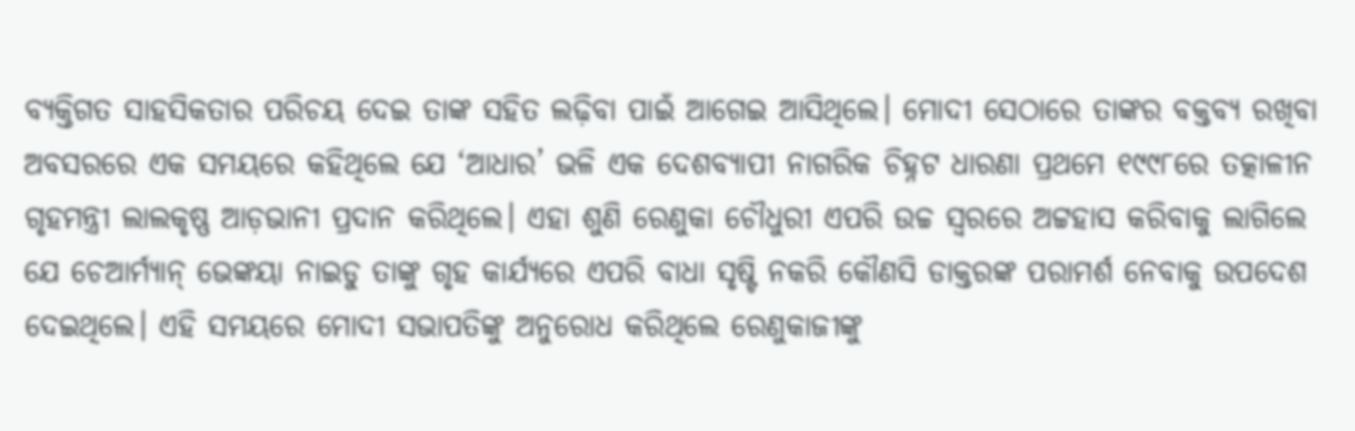ବ୍ୟକ୍ତିଗତ ସାହସିକତାର ପରିଚୟ ଦେଇ ତାଙ୍କ ସହିତ ଲଢ଼ିବା ପାଇଁ ଆଗେଇ ଆସିଥିଲେ। ମୋଦୀ ସେଠାରେ ତାଙ୍କର ବକ୍ତବ୍ୟ ରଖିବା ଅବସରରେ ଏକ ସମୟରେ କହିଥିଲେ ଯେ ‘ଆଧାର’ ଭଳି ଏକ ଦେଶବ୍ୟାପୀ ନାଗରିକ ଚିହ୍ନଟ ଧାରଣା ପ୍ରଥମେ ୧୯୯୮ରେ ତତ୍କାଳୀନ ଗୃହମନ୍ତ୍ରୀ ଲାଲକୃଷ୍ଣ ଆଡ଼ଭାନୀ ପ୍ରଦାନ କରିଥିଲେ। ଏହା ଶୁଣି ରେଣୁକା ଚୌଧୁରୀ ଏପରି ଉଚ୍ଚ ସ୍ୱରରେ ଅଟ୍ଟହାସ କରିବାକୁ ଲାଗିଲେ ଯେ ଚେଆର୍ମ୍ୟାନ୍ ଭେଙ୍କୟା ନାଇଡୁ ତାଙ୍କୁ ଗୃହ କାର୍ଯ୍ୟରେ ଏପରି ବାଧା ସୃଷ୍ଟି ନକରି କୌଣସି ଡାକ୍ତରଙ୍କ ପରାମର୍ଶ ନେବାକୁ ଉପଦେଶ ଦେଇଥିଲେ। ଏହି ସମୟରେ ମୋଦୀ ସଭାପତିଙ୍କୁ ଅନୁରୋଧ କରିଥିଲେ ରେଣୁକାଜୀଙ୍କୁ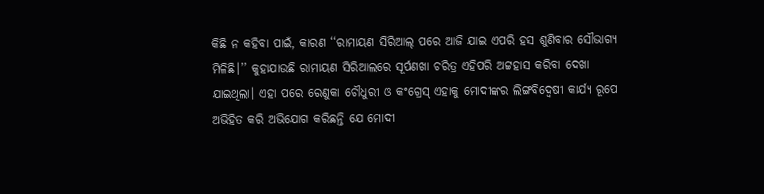କିଛି ନ କହିବା ପାଇଁ, କାରଣ ‘‘ରାମାୟଣ ସିରିଆଲ୍ ପରେ ଆଜି ଯାଇ ଏପରି ହସ ଶୁଣିବାର ସୌଭାଗ୍ୟ ମିଳିଛି।’’ କୁହାଯାଉଛି ରାମାୟଣ ସିରିଆଲରେ ସୂର୍ପଣଖା ଚରିତ୍ର ଏହିପରି ଅଟ୍ଟହାସ କରିବା ଦେଖା ଯାଇଥିଲା। ଏହା ପରେ ରେଣୁକା ଚୌଧୁରୀ ଓ କଂଗ୍ରେସ୍ ଏହାକୁ ମୋଦୀଙ୍କର ଲିଙ୍ଗବିଦ୍ୱେଷୀ କାର୍ଯ୍ୟ ରୂପେ ଅଭିହିତ କରି ଅଭିଯୋଗ କରିଛନ୍ତି ଯେ ମୋଦୀ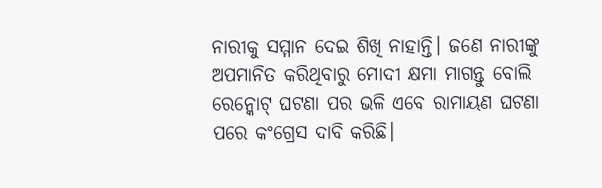ନାରୀକୁ ସମ୍ମାନ ଦେଇ ଶିଖି ନାହାନ୍ତି। ଜଣେ ନାରୀଙ୍କୁ ଅପମାନିତ କରିଥିବାରୁ ମୋଦୀ କ୍ଷମା ମାଗନ୍ତୁ ବୋଲି ରେନ୍କୋଟ୍ ଘଟଣା ପର ଭଳି ଏବେ ରାମାୟଣ ଘଟଣା ପରେ କଂଗ୍ରେସ ଦାବି କରିଛି।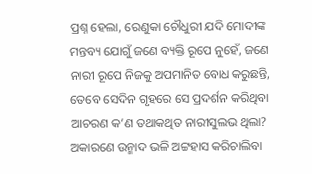ପ୍ରଶ୍ନ ହେଲା, ରେଣୁକା ଚୌଧୁରୀ ଯଦି ମୋଦୀଙ୍କ ମନ୍ତବ୍ୟ ଯୋଗୁଁ ଜଣେ ବ୍ୟକ୍ତି ରୂପେ ନୁହେଁ, ଜଣେ ନାରୀ ରୂପେ ନିଜକୁ ଅପମାନିତ ବୋଧ କରୁଛନ୍ତି, ତେବେ ସେଦିନ ଗୃହରେ ସେ ପ୍ରଦର୍ଶନ କରିଥିବା ଆଚରଣ କ’ଣ ତଥାକଥିତ ନାରୀସୁଲଭ ଥିଲା? ଅକାରଣେ ଉନ୍ମାଦ ଭଳି ଅଟ୍ଟହାସ କରିଚାଲିବା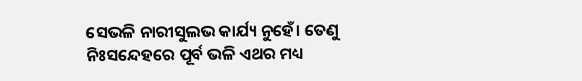ସେଭଳି ନାରୀସୁଲଭ କାର୍ଯ୍ୟ ନୁହେଁ। ତେଣୁ ନିଃସନ୍ଦେହରେ ପୂର୍ବ ଭଳି ଏଥର ମଧ୍ୟ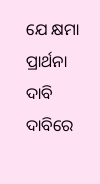ଯେ କ୍ଷମା ପ୍ରାର୍ଥନା ଦାବି ଦାବିରେ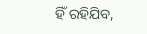ହିଁ ରହିଯିବ,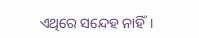ଏଥିରେ ସନ୍ଦେହ ନାହିଁ।